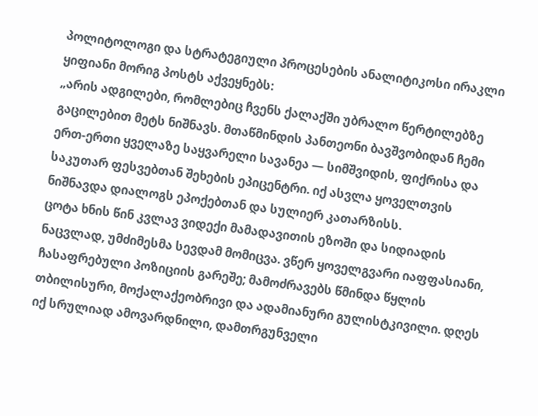პოლიტოლოგი და სტრატეგიული პროცესების ანალიტიკოსი ირაკლი ყიფიანი მორიგ პოსტს აქვეყნებს:
„არის ადგილები, რომლებიც ჩვენს ქალაქში უბრალო წერტილებზე გაცილებით მეტს ნიშნავს. მთაწმინდის პანთეონი ბავშვობიდან ჩემი ერთ-ერთი ყველაზე საყვარელი სავანეა — სიმშვიდის, ფიქრისა და საკუთარ ფესვებთან შეხების ეპიცენტრი. იქ ასვლა ყოველთვის ნიშნავდა დიალოგს ეპოქებთან და სულიერ კათარზისს.
ცოტა ხნის წინ კვლავ ვიდექი მამადავითის ეზოში და სიდიადის ნაცვლად, უმძიმესმა სევდამ მომიცვა. ვწერ ყოველგვარი იაფფასიანი, ჩასაფრებული პოზიციის გარეშე; მამოძრავებს წმინდა წყლის თბილისური, მოქალაქეობრივი და ადამიანური გულისტკივილი. დღეს იქ სრულიად ამოვარდნილი, დამთრგუნველი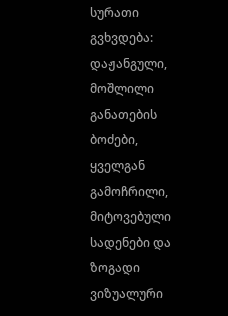სურათი გვხვდება: დაჟანგული, მოშლილი განათების ბოძები, ყველგან გამოჩრილი, მიტოვებული სადენები და ზოგადი ვიზუალური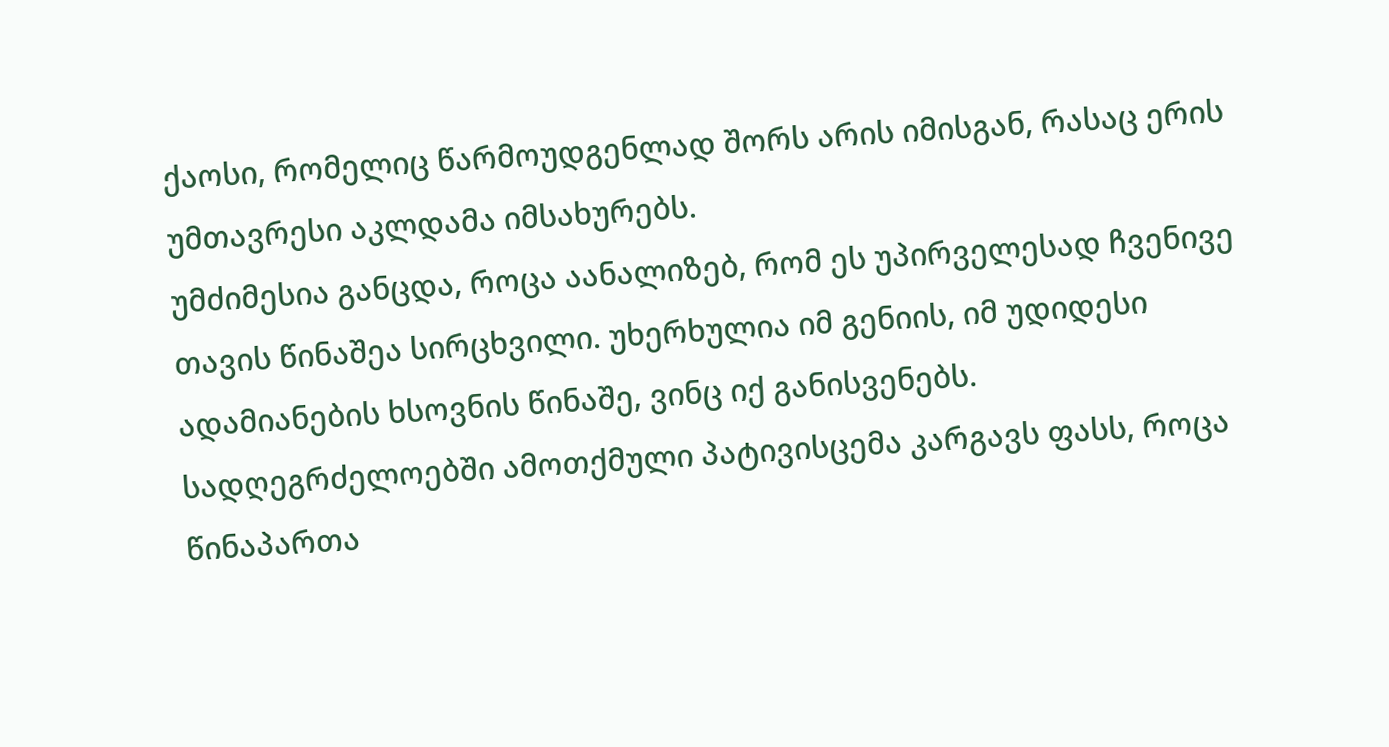ქაოსი, რომელიც წარმოუდგენლად შორს არის იმისგან, რასაც ერის უმთავრესი აკლდამა იმსახურებს.
უმძიმესია განცდა, როცა აანალიზებ, რომ ეს უპირველესად ჩვენივე თავის წინაშეა სირცხვილი. უხერხულია იმ გენიის, იმ უდიდესი ადამიანების ხსოვნის წინაშე, ვინც იქ განისვენებს. სადღეგრძელოებში ამოთქმული პატივისცემა კარგავს ფასს, როცა წინაპართა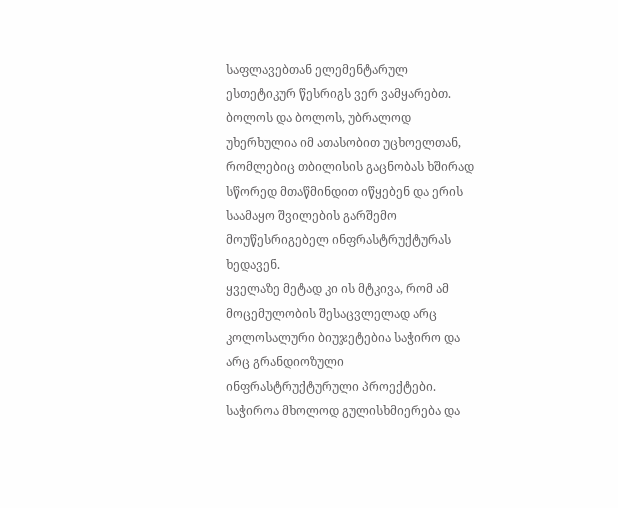საფლავებთან ელემენტარულ ესთეტიკურ წესრიგს ვერ ვამყარებთ. ბოლოს და ბოლოს, უბრალოდ უხერხულია იმ ათასობით უცხოელთან, რომლებიც თბილისის გაცნობას ხშირად სწორედ მთაწმინდით იწყებენ და ერის საამაყო შვილების გარშემო მოუწესრიგებელ ინფრასტრუქტურას ხედავენ.
ყველაზე მეტად კი ის მტკივა, რომ ამ მოცემულობის შესაცვლელად არც კოლოსალური ბიუჯეტებია საჭირო და არც გრანდიოზული ინფრასტრუქტურული პროექტები. საჭიროა მხოლოდ გულისხმიერება და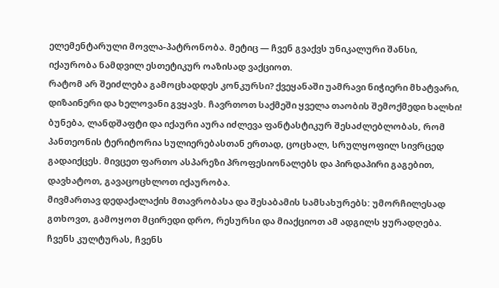ელემენტარული მოვლა-პატრონობა. მეტიც — ჩვენ გვაქვს უნიკალური შანსი, იქაურობა ნამდვილ ესთეტიკურ ოაზისად ვაქციოთ.
რატომ არ შეიძლება გამოცხადდეს კონკურსი? ქვეყანაში უამრავი ნიჭიერი მხატვარი, დიზაინერი და ხელოვანი გვყავს. ჩავრთოთ საქმეში ყველა თაობის შემოქმედი ხალხი! ბუნება, ლანდშაფტი და იქაური აურა იძლევა ფანტასტიკურ შესაძლებლობას, რომ პანთეონის ტერიტორია სულიერებასთან ერთად, ცოცხალ, სრულყოფილ სივრცედ გადაიქცეს. მივცეთ ფართო ასპარეზი პროფესიონალებს და პირდაპირი გაგებით, დავხატოთ, გავაცოცხლოთ იქაურობა.
მივმართავ დედაქალაქის მთავრობასა და შესაბამის სამსახურებს: უმორჩილესად გთხოვთ, გამოყოთ მცირედი დრო, რესურსი და მიაქციოთ ამ ადგილს ყურადღება. ჩვენს კულტურას, ჩვენს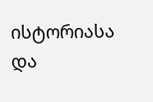ისტორიასა და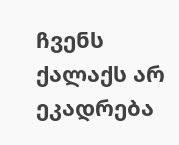ჩვენს ქალაქს არ ეკადრება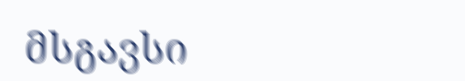მსგავსი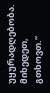უყურადღებობა. მიხედეთ, გთხოვთ.“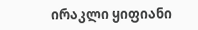ირაკლი ყიფიანი